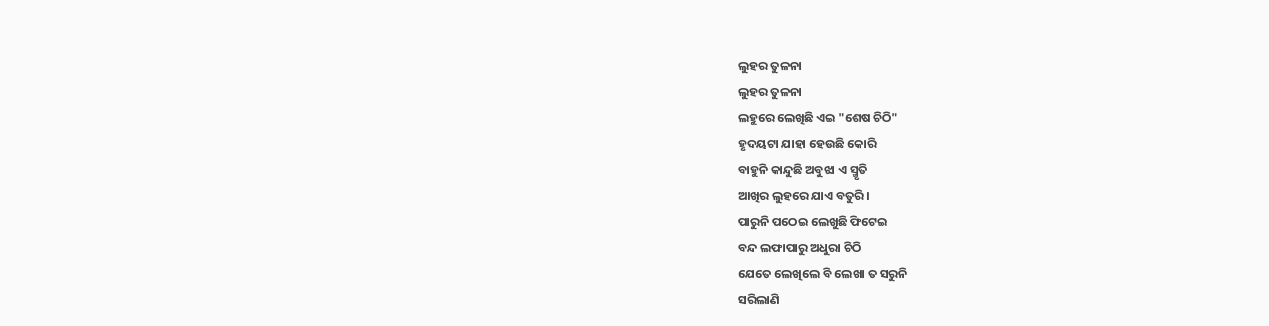ଲୁହର ତୁଳନା
ଲୁହର ତୁଳନା
ଲହୁରେ ଲେଖିଛି ଏଇ "ଶେଷ ଚିଠି"
ହୃଦୟଟା ଯାହା ହେଉଛି କୋରି
ବାହୁନି କାନ୍ଦୁଛି ଅବୁଝା ଏ ସ୍ମୃତି
ଆଖିର ଲୁହରେ ଯାଏ ବତୁରି ।
ପାରୁନି ପଠେଇ ଲେଖୁଛି ଫିଟେଇ
ବନ୍ଦ ଲଫାପାରୁ ଅଧୁରା ଚିଠି
ଯେତେ ଲେଖିଲେ ବି ଲେଖା ତ ସରୁନି
ସରିଲାଣି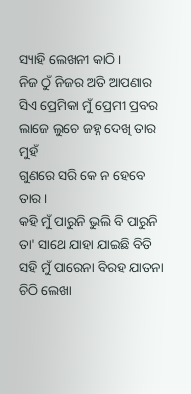ସ୍ୟାହି ଲେଖନୀ କାଠି ।
ନିଜ ଠୁଁ ନିଜର ଅତି ଆପଣାର
ସିଏ ପ୍ରେମିକା ମୁଁ ପ୍ରେମୀ ପ୍ରବର
ଲାଜେ ଲୁଚେ ଜହ୍ନ ଦେଖି ତାର ମୁହଁ
ଗୁଣରେ ସରି କେ ନ ହେବେ ତାର ।
କହି ମୁଁ ପାରୁନି ଭୁଲି ବି ପାରୁନି
ତା' ସାଥେ ଯାହା ଯାଇଛି ବିତି
ସହି ମୁଁ ପାରେନା ବିରହ ଯାତନା
ଚିଠି ଲେଖା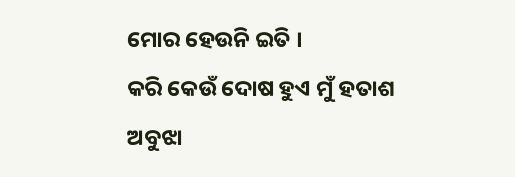ମୋର ହେଉନି ଇତି ।
କରି କେଉଁ ଦୋଷ ହୁଏ ମୁଁ ହତାଶ
ଅବୁଝା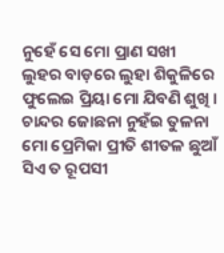ନୁହେଁ ସେ ମୋ ପ୍ରାଣ ସଖୀ
ଲୁହର ବାଡ଼ରେ ଲୁହା ଶିକୁଳିରେ
ଫୁଲେଇ ପ୍ରିୟା ମୋ ଯିବଣି ଶୁଖି ।
ଚାନ୍ଦର ଜୋଛନା ନୁହଁଇ ତୁଳନା
ମୋ ପ୍ରେମିକା ପ୍ରୀତି ଶୀତଳ ଛୁଆଁ
ସିଏ ତ ରୂପସୀ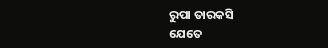ରୁପା ତାରକସି
ଯେତେ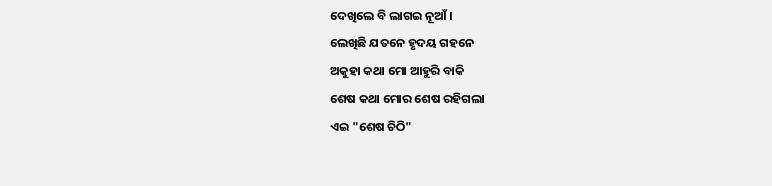ଦେଖିଲେ ବି ଲାଗଇ ନୂଆଁ ।
ଲେଖିଛି ଯତନେ ହୃଦୟ ଗହନେ
ଅକୁହା କଥା ମୋ ଆହୁରି ବାକି
ଶେଷ କଥା ମୋର ଶେଷ ରହିଗଲା
ଏଇ "ଶେଷ ଚିଠି"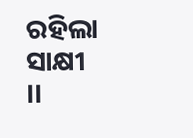ରହିଲା ସାକ୍ଷୀ ।।